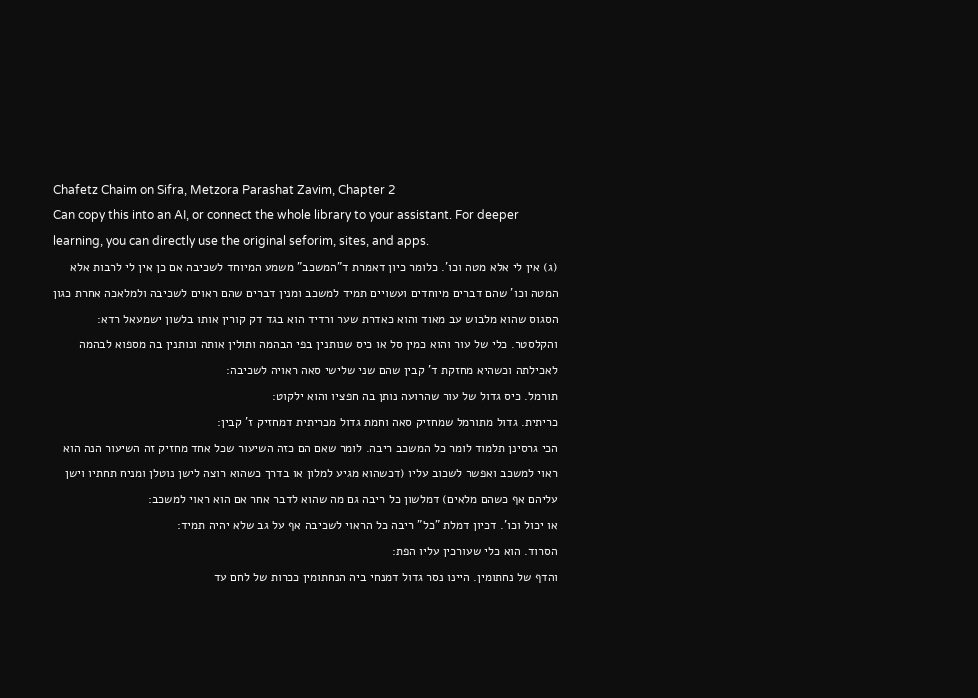Chafetz Chaim on Sifra, Metzora Parashat Zavim, Chapter 2
Can copy this into an AI, or connect the whole library to your assistant. For deeper learning, you can directly use the original seforim, sites, and apps.
(ג) אין לי אלא מטה וכו'. כלומר כיון דאמרת ד"המשכב" משמע המיוחד לשכיבה אם כן אין לי לרבות אלא המטה וכו' שהם דברים מיוחדים ועשויים תמיד למשכב ומנין דברים שהם ראוים לשכיבה ולמלאכה אחרת כגון הסגוס שהוא מלבוש עב מאוד והוא כאדרת שער ורדיד הוא בגד דק קורין אותו בלשון ישמעאל רדא:
והקלסטר. כלי של עור והוא כמין סל או כיס שנותנין בפי הבהמה ותולין אותה ונותנין בה מספוא לבהמה לאכילתה וכשהיא מחזקת ד' קבין שהם שני שלישי סאה ראויה לשכיבה:
תורמל. כיס גדול של עור שהרועה נותן בה חפציו והוא ילקוט:
כריתית. גדול מתורמל שמחזיק סאה וחמת גדול מכריתית דמחזיק ז' קבין:
הכי גרסינן תלמוד לומר כל המשכב ריבה. לומר שאם הם כזה השיעור שכל אחד מחזיק זה השיעור הנה הוא ראוי למשכב ואפשר לשכוב עליו (דכשהוא מגיע למלון או בדרך כשהוא רוצה לישן נוטלן ומניח תחתיו וישן עליהם אף כשהם מלאים) דמלשון כל ריבה גם מה שהוא לדבר אחר אם הוא ראוי למשכב:
או יכול וכו'. דכיון דמלת "כל" ריבה כל הראוי לשכיבה אף על גב שלא יהיה תמיד:
הסרוד. הוא כלי שעורכין עליו הפת:
והדף של נחתומין. היינו נסר גדול דמנחי ביה הנחתומין ככרות של לחם עד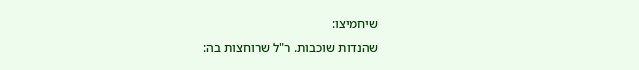שיחמיצו:
שהנדות שוכבות. ר"ל שרוחצות בה: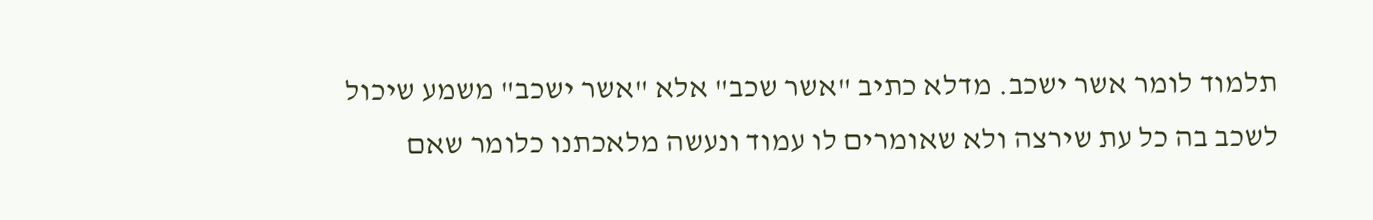תלמוד לומר אשר ישכב. מדלא כתיב "אשר שכב" אלא "אשר ישכב" משמע שיכול לשכב בה כל עת שירצה ולא שאומרים לו עמוד ונעשה מלאכתנו כלומר שאם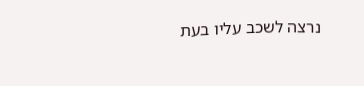נרצה לשכב עליו בעת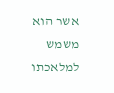אשר הוא משמש למלאכתו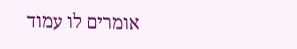אומרים לו עמוד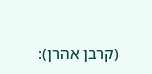(קרבן אהרן):